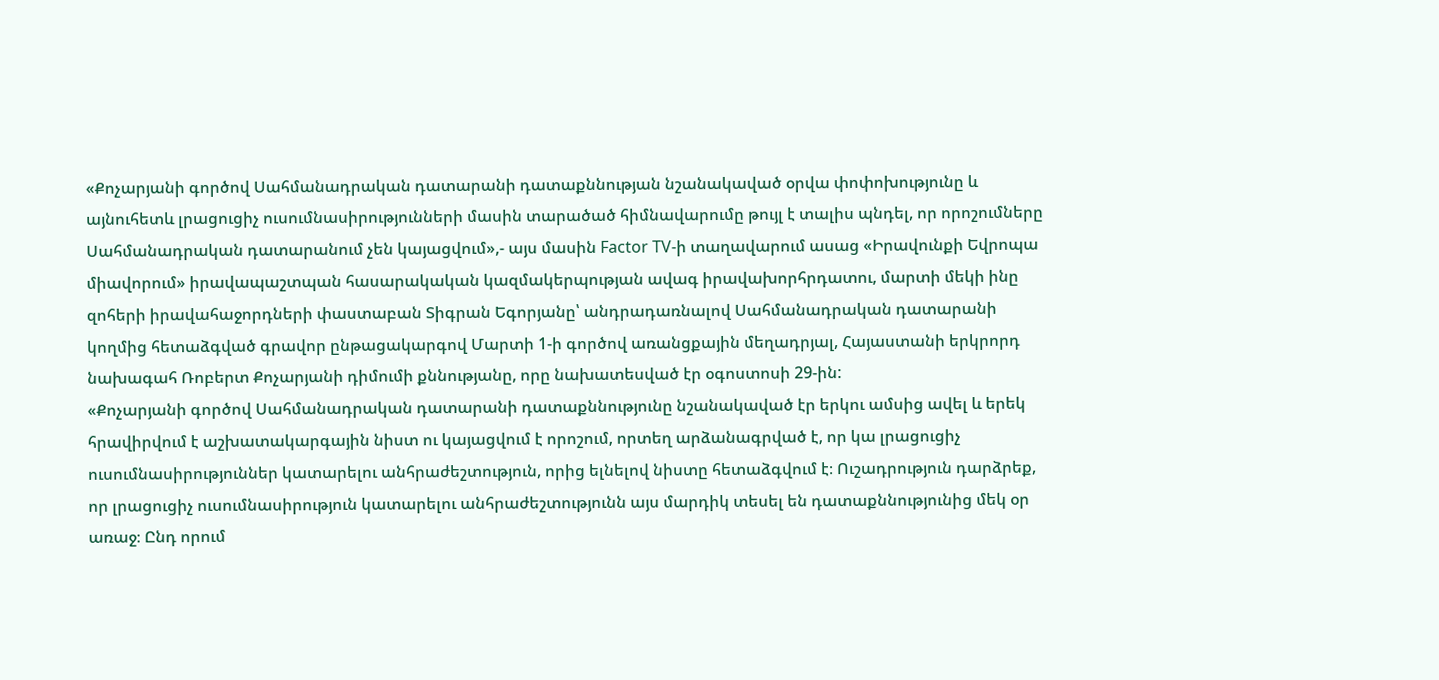«Քոչարյանի գործով Սահմանադրական դատարանի դատաքննության նշանակաված օրվա փոփոխությունը և այնուհետև լրացուցիչ ուսումնասիրությունների մասին տարածած հիմնավարումը թույլ է տալիս պնդել, որ որոշումները Սահմանադրական դատարանում չեն կայացվում»,- այս մասին Factor TV-ի տաղավարում ասաց «Իրավունքի Եվրոպա միավորում» իրավապաշտպան հասարակական կազմակերպության ավագ իրավախորհրդատու, մարտի մեկի ինը զոհերի իրավահաջորդների փաստաբան Տիգրան Եգորյանը՝ անդրադառնալով Սահմանադրական դատարանի կողմից հետաձգված գրավոր ընթացակարգով Մարտի 1-ի գործով առանցքային մեղադրյալ, Հայաստանի երկրորդ նախագահ Ռոբերտ Քոչարյանի դիմումի քննությանը, որը նախատեսված էր օգոստոսի 29-ին:
«Քոչարյանի գործով Սահմանադրական դատարանի դատաքննությունը նշանակաված էր երկու ամսից ավել և երեկ հրավիրվում է աշխատակարգային նիստ ու կայացվում է որոշում, որտեղ արձանագրված է, որ կա լրացուցիչ ուսումնասիրություններ կատարելու անհրաժեշտություն, որից ելնելով նիստը հետաձգվում է։ Ուշադրություն դարձրեք, որ լրացուցիչ ուսումնասիրություն կատարելու անհրաժեշտությունն այս մարդիկ տեսել են դատաքննությունից մեկ օր առաջ։ Ընդ որում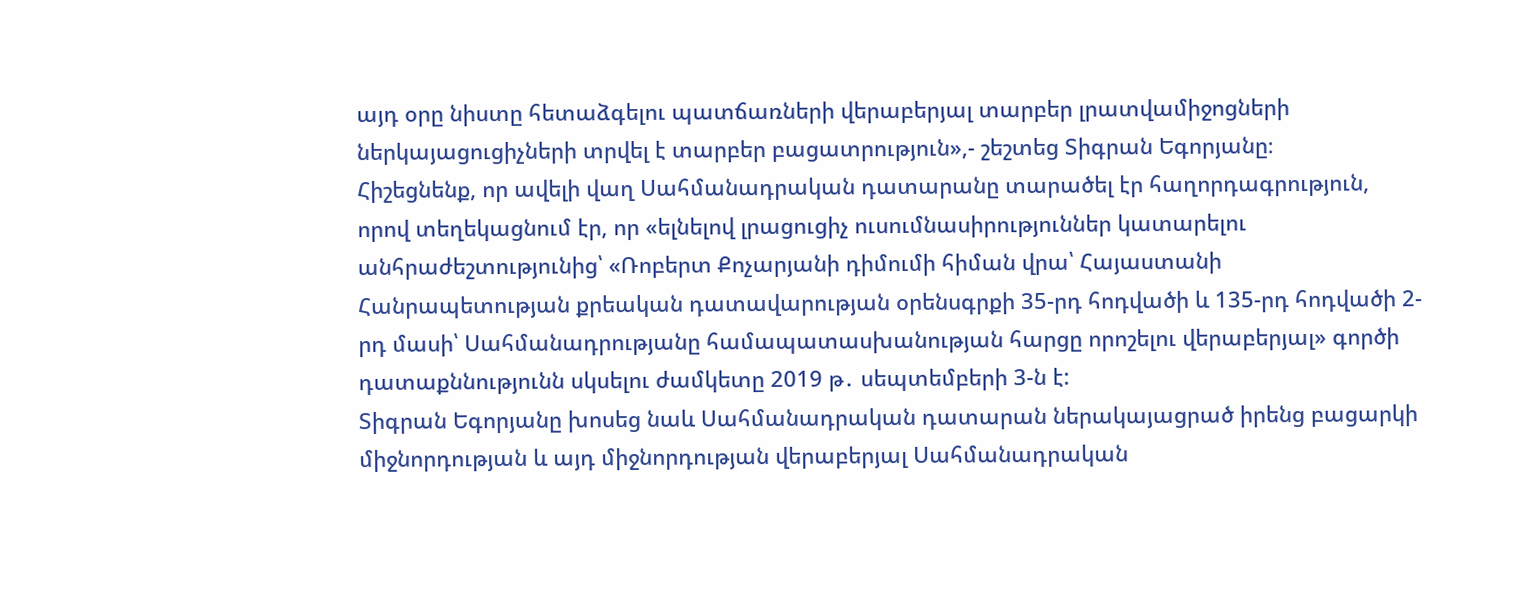այդ օրը նիստը հետաձգելու պատճառների վերաբերյալ տարբեր լրատվամիջոցների ներկայացուցիչների տրվել է տարբեր բացատրություն»,- շեշտեց Տիգրան Եգորյանը։
Հիշեցնենք, որ ավելի վաղ Սահմանադրական դատարանը տարածել էր հաղորդագրություն, որով տեղեկացնում էր, որ «ելնելով լրացուցիչ ուսումնասիրություններ կատարելու անհրաժեշտությունից՝ «Ռոբերտ Քոչարյանի դիմումի հիման վրա՝ Հայաստանի Հանրապետության քրեական դատավարության օրենսգրքի 35-րդ հոդվածի և 135-րդ հոդվածի 2-րդ մասի՝ Սահմանադրությանը համապատասխանության հարցը որոշելու վերաբերյալ» գործի դատաքննությունն սկսելու ժամկետը 2019 թ․ սեպտեմբերի 3-ն է:
Տիգրան Եգորյանը խոսեց նաև Սահմանադրական դատարան ներակայացրած իրենց բացարկի միջնորդության և այդ միջնորդության վերաբերյալ Սահմանադրական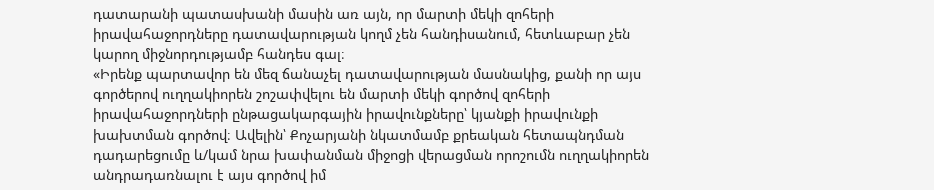դատարանի պատասխանի մասին առ այն, որ մարտի մեկի զոհերի իրավահաջորդները դատավարության կողմ չեն հանդիսանում, հետևաբար չեն կարող միջնորդությամբ հանդես գալ։
«Իրենք պարտավոր են մեզ ճանաչել դատավարության մասնակից, քանի որ այս գործերով ուղղակիորեն շոշափվելու են մարտի մեկի գործով զոհերի իրավահաջորդների ընթացակարգային իրավունքները՝ կյանքի իրավունքի խախտման գործով։ Ավելին՝ Քոչարյանի նկատմամբ քրեական հետապնդման դադարեցումը և/կամ նրա խափանման միջոցի վերացման որոշումն ուղղակիորեն անդրադառնալու է այս գործով իմ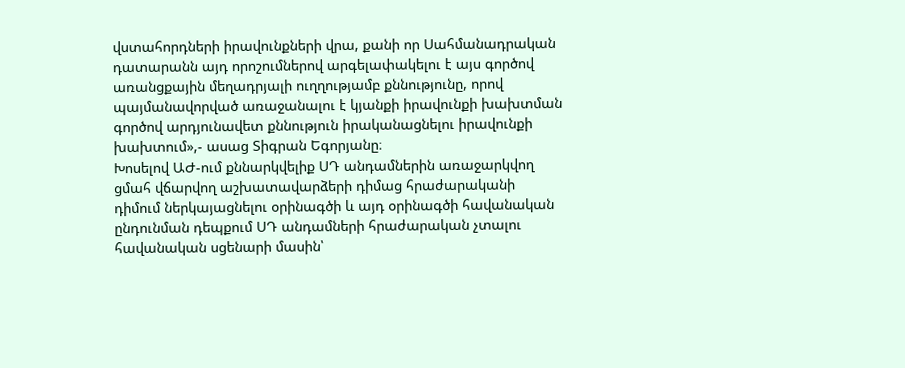վստահորդների իրավունքների վրա, քանի որ Սահմանադրական դատարանն այդ որոշումներով արգելափակելու է այս գործով առանցքային մեղադրյալի ուղղությամբ քննությունը, որով պայմանավորված առաջանալու է կյանքի իրավունքի խախտման գործով արդյունավետ քննություն իրականացնելու իրավունքի խախտում»,- ասաց Տիգրան Եգորյանը։
Խոսելով ԱԺ-ում քննարկվելիք ՍԴ անդամներին առաջարկվող ցմահ վճարվող աշխատավարձերի դիմաց հրաժարականի դիմում ներկայացնելու օրինագծի և այդ օրինագծի հավանական ընդունման դեպքում ՍԴ անդամների հրաժարական չտալու հավանական սցենարի մասին՝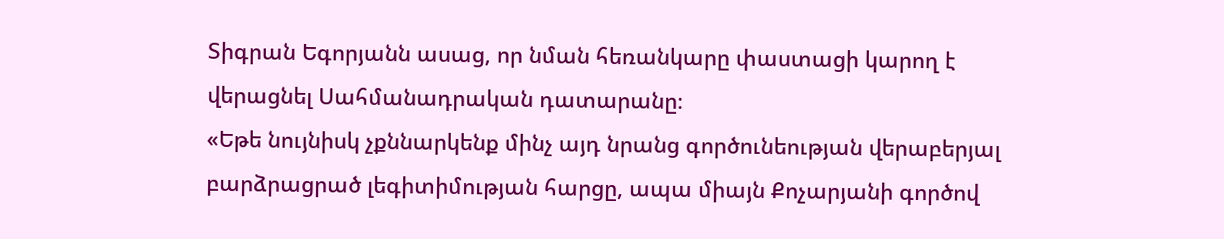Տիգրան Եգորյանն ասաց, որ նման հեռանկարը փաստացի կարող է վերացնել Սահմանադրական դատարանը։
«Եթե նույնիսկ չքննարկենք մինչ այդ նրանց գործունեության վերաբերյալ բարձրացրած լեգիտիմության հարցը, ապա միայն Քոչարյանի գործով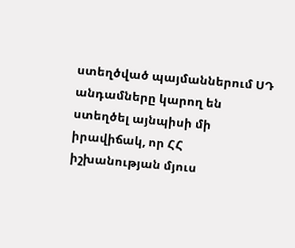ստեղծված պայմաններում ՍԴ անդամները կարող են ստեղծել այնպիսի մի իրավիճակ, որ ՀՀ իշխանության մյուս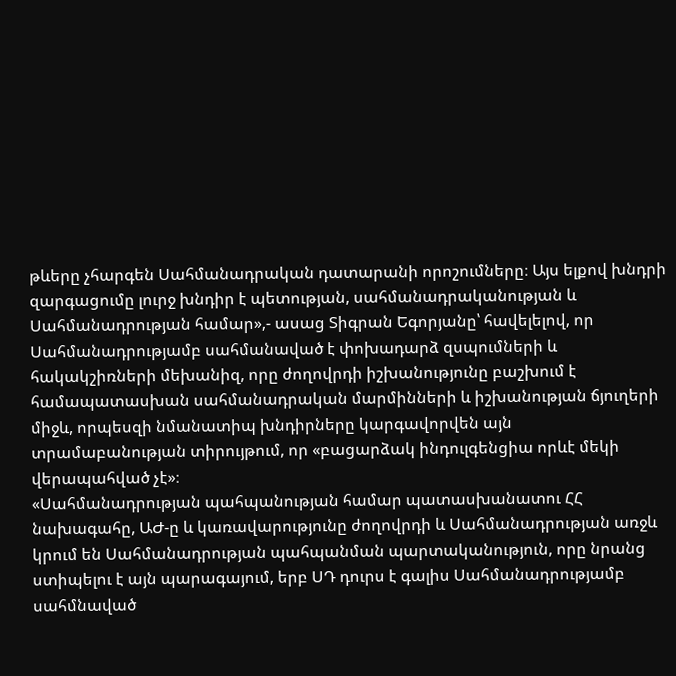թևերը չհարգեն Սահմանադրական դատարանի որոշումները։ Այս ելքով խնդրի զարգացումը լուրջ խնդիր է պետության, սահմանադրականության և Սահմանադրության համար»,- ասաց Տիգրան Եգորյանը՝ հավելելով, որ Սահմանադրությամբ սահմանաված է փոխադարձ զսպումների և հակակշիռների մեխանիզ, որը ժողովրդի իշխանությունը բաշխում է համապատասխան սահմանադրական մարմինների և իշխանության ճյուղերի միջև, որպեսզի նմանատիպ խնդիրները կարգավորվեն այն տրամաբանության տիրույթում, որ «բացարձակ ինդուլգենցիա որևէ մեկի վերապահված չէ»։
«Սահմանադրության պահպանության համար պատասխանատու ՀՀ նախագահը, ԱԺ-ը և կառավարությունը ժողովրդի և Սահմանադրության առջև կրում են Սահմանադրության պահպանման պարտականություն, որը նրանց ստիպելու է այն պարագայում, երբ ՍԴ դուրս է գալիս Սահմանադրությամբ սահմնաված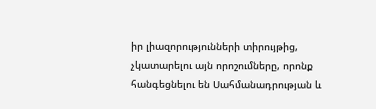իր լիազորությունների տիրույթից, չկատարելու այն որոշումները, որոնք հանգեցնելու են Սահմանադրության և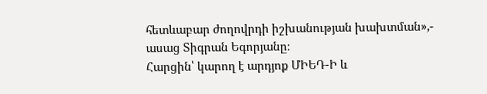հետևաբար ժողովրդի իշխանության խախտման»,- ասաց Տիգրան Եգորյանը։
Հարցին՝ կարող է արդյոք ՄԻԵԴ-Ի և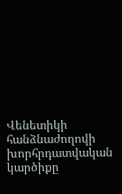Վենետիկի հանձնաժողովի խորհրդատվական կարծիքը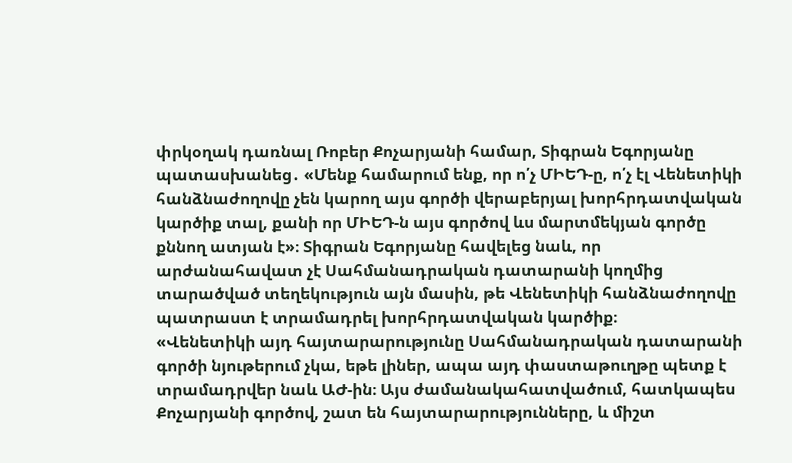փրկօղակ դառնալ Ռոբեր Քոչարյանի համար, Տիգրան Եգորյանը պատասխանեց․ «Մենք համարում ենք, որ ո՛չ ՄԻԵԴ-ը, ո՛չ էլ Վենետիկի հանձնաժողովը չեն կարող այս գործի վերաբերյալ խորհրդատվական կարծիք տալ, քանի որ ՄԻԵԴ-ն այս գործով ևս մարտմեկյան գործը քննող ատյան է»։ Տիգրան Եգորյանը հավելեց նաև, որ արժանահավատ չէ Սահմանադրական դատարանի կողմից տարածված տեղեկություն այն մասին, թե Վենետիկի հանձնաժողովը պատրաստ է տրամադրել խորհրդատվական կարծիք։
«Վենետիկի այդ հայտարարությունը Սահմանադրական դատարանի գործի նյութերում չկա, եթե լիներ, ապա այդ փաստաթուղթը պետք է տրամադրվեր նաև ԱԺ-ին։ Այս ժամանակահատվածում, հատկապես Քոչարյանի գործով, շատ են հայտարարությունները, և միշտ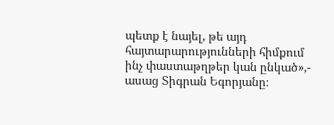պետք է նայել, թե այդ հայտարարությունների հիմքում ինչ փաստաթղթեր կան ընկած»,- ասաց Տիգրան Եգորյանը։